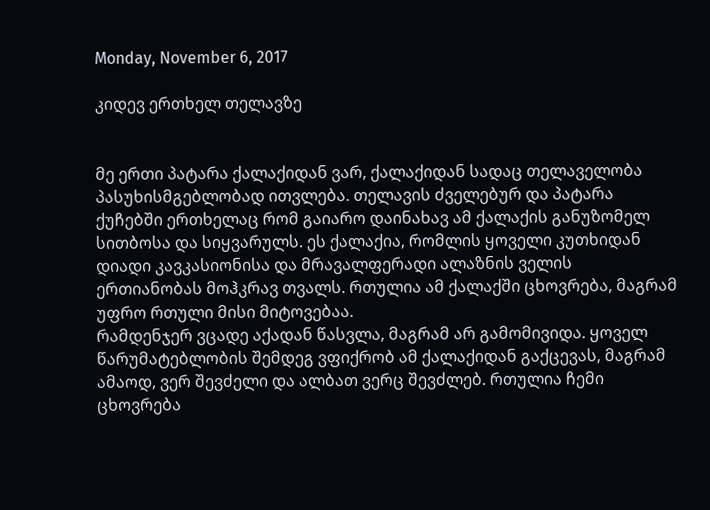Monday, November 6, 2017

კიდევ ერთხელ თელავზე


მე ერთი პატარა ქალაქიდან ვარ, ქალაქიდან სადაც თელაველობა პასუხისმგებლობად ითვლება. თელავის ძველებურ და პატარა ქუჩებში ერთხელაც რომ გაიარო დაინახავ ამ ქალაქის განუზომელ სითბოსა და სიყვარულს. ეს ქალაქია, რომლის ყოველი კუთხიდან დიადი კავკასიონისა და მრავალფერადი ალაზნის ველის ერთიანობას მოჰკრავ თვალს. რთულია ამ ქალაქში ცხოვრება, მაგრამ უფრო რთული მისი მიტოვებაა.
რამდენჯერ ვცადე აქადან წასვლა, მაგრამ არ გამომივიდა. ყოველ წარუმატებლობის შემდეგ ვფიქრობ ამ ქალაქიდან გაქცევას, მაგრამ ამაოდ, ვერ შევძელი და ალბათ ვერც შევძლებ. რთულია ჩემი ცხოვრება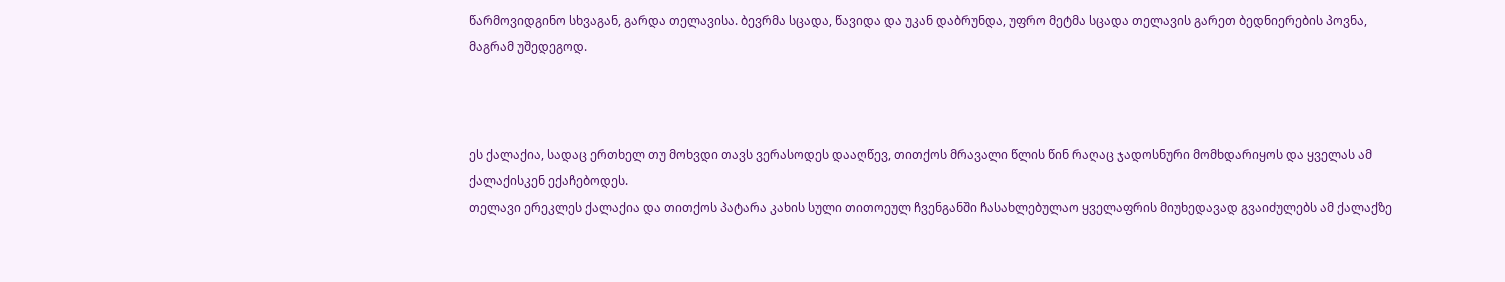წარმოვიდგინო სხვაგან, გარდა თელავისა. ბევრმა სცადა, წავიდა და უკან დაბრუნდა, უფრო მეტმა სცადა თელავის გარეთ ბედნიერების პოვნა, მაგრამ უშედეგოდ.



ეს ქალაქია, სადაც ერთხელ თუ მოხვდი თავს ვერასოდეს დააღწევ, თითქოს მრავალი წლის წინ რაღაც ჯადოსნური მომხდარიყოს და ყველას ამ ქალაქისკენ ექაჩებოდეს.
თელავი ერეკლეს ქალაქია და თითქოს პატარა კახის სული თითოეულ ჩვენგანში ჩასახლებულაო ყველაფრის მიუხედავად გვაიძულებს ამ ქალაქზე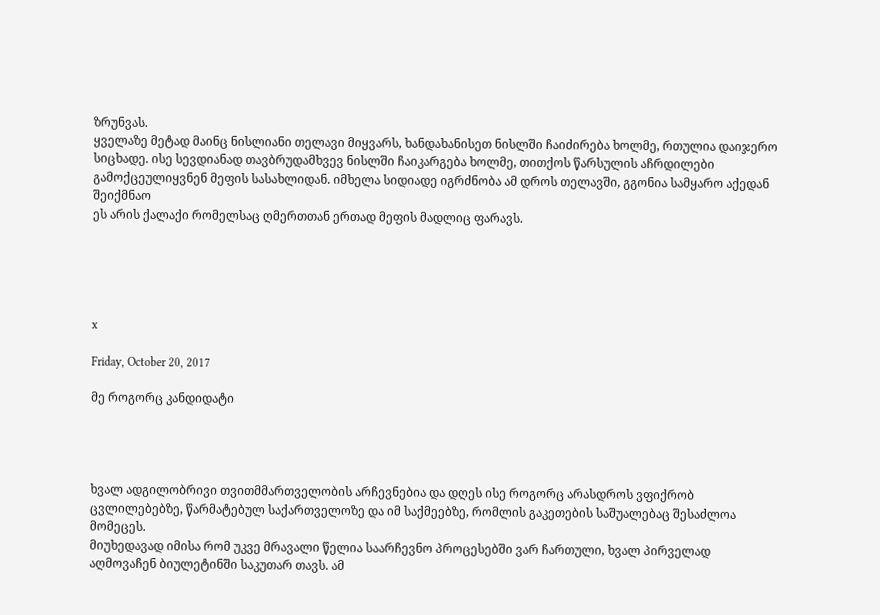ზრუნვას.
ყველაზე მეტად მაინც ნისლიანი თელავი მიყვარს, ხანდახანისეთ ნისლში ჩაიძირება ხოლმე, რთულია დაიჯერო სიცხადე. ისე სევდიანად თავბრუდამხვევ ნისლში ჩაიკარგება ხოლმე, თითქოს წარსულის აჩრდილები გამოქცეულიყვნენ მეფის სასახლიდან. იმხელა სიდიადე იგრძნობა ამ დროს თელავში, გგონია სამყარო აქედან შეიქმნაო
ეს არის ქალაქი რომელსაც ღმერთთან ერთად მეფის მადლიც ფარავს.





x

Friday, October 20, 2017

მე როგორც კანდიდატი




ხვალ ადგილობრივი თვითმმართველობის არჩევნებია და დღეს ისე როგორც არასდროს ვფიქრობ ცვლილებებზე, წარმატებულ საქართველოზე და იმ საქმეებზე, რომლის გაკეთების საშუალებაც შესაძლოა მომეცეს.
მიუხედავად იმისა რომ უკვე მრავალი წელია საარჩევნო პროცესებში ვარ ჩართული, ხვალ პირველად აღმოვაჩენ ბიულეტინში საკუთარ თავს. ამ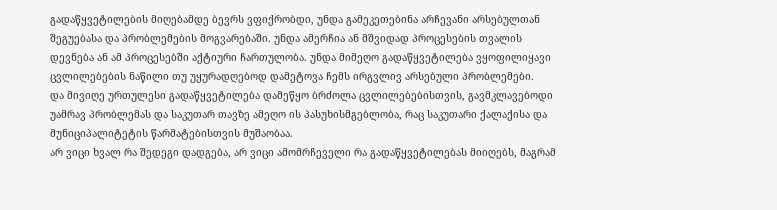გადაწყვეტილების მიღებამდე ბევრს ვფიქრობდი, უნდა გამეკეთებინა არჩევანი არსებულთან შეგუებასა და პრობლემების მოგვარებაში. უნდა ამერჩია ან მშვიდად პროცესების თვალის დევნება ან ამ პროცესებში აქტიური ჩართულობა. უნდა მიმეღო გადაწყვეტილება ვყოფილიყავი ცვლილებების ნაწილი თუ უყურადღებოდ დამეტოვა ჩემს ირგვლივ არსებული პრობლემები.
და მივიღე ურთულესი გადაწყვეტილება დამეწყო ბრძოლა ცვლილებებისთვის, გავმკლავებოდი უამრავ პრობლემას და საკუთარ თავზე ამეღო ის პასუხისმგებლობა, რაც საკუთარი ქალაქისა და მუნიციპალიტეტის წარმატებისთვის მუშაობაა.
არ ვიცი ხვალ რა შედეგი დადგება, არ ვიცი ამომრჩეველი რა გადაწყვეტილებას მიიღებს, მაგრამ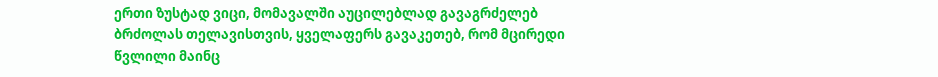ერთი ზუსტად ვიცი, მომავალში აუცილებლად გავაგრძელებ ბრძოლას თელავისთვის, ყველაფერს გავაკეთებ, რომ მცირედი წვლილი მაინც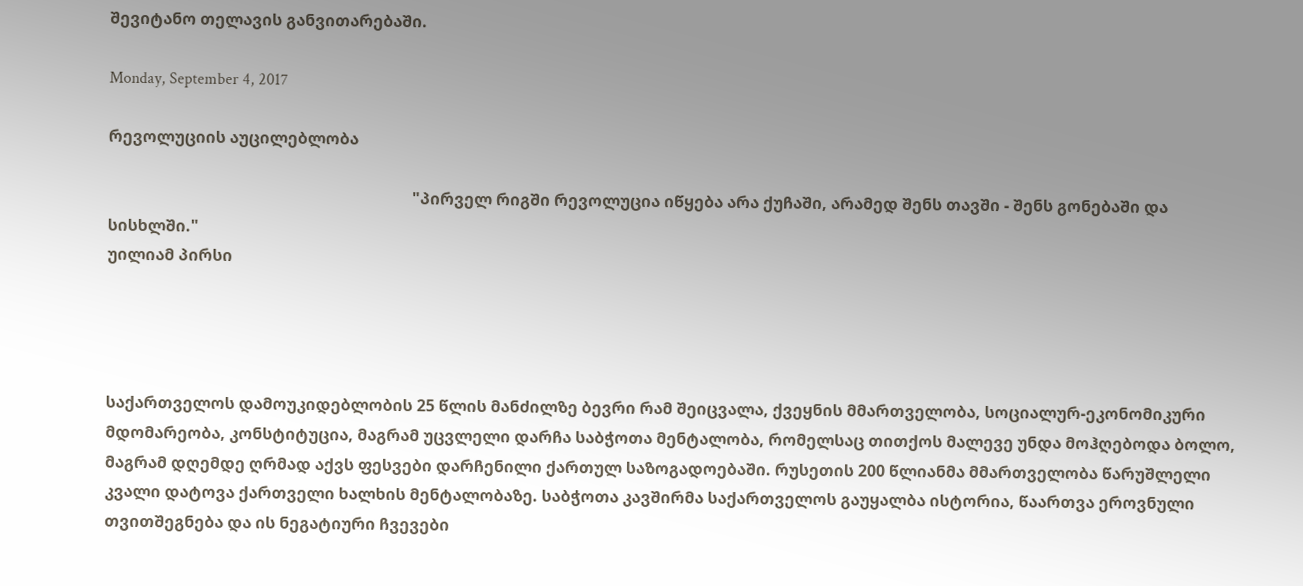შევიტანო თელავის განვითარებაში.

Monday, September 4, 2017

რევოლუციის აუცილებლობა

                                                                            "პირველ რიგში რევოლუცია იწყება არა ქუჩაში, არამედ შენს თავში - შენს გონებაში და სისხლში."
უილიამ პირსი




საქართველოს დამოუკიდებლობის 25 წლის მანძილზე ბევრი რამ შეიცვალა, ქვეყნის მმართველობა, სოციალურ-ეკონომიკური მდომარეობა, კონსტიტუცია, მაგრამ უცვლელი დარჩა საბჭოთა მენტალობა, რომელსაც თითქოს მალევე უნდა მოჰღებოდა ბოლო, მაგრამ დღემდე ღრმად აქვს ფესვები დარჩენილი ქართულ საზოგადოებაში. რუსეთის 200 წლიანმა მმართველობა წარუშლელი კვალი დატოვა ქართველი ხალხის მენტალობაზე. საბჭოთა კავშირმა საქართველოს გაუყალბა ისტორია, წაართვა ეროვნული თვითშეგნება და ის ნეგატიური ჩვევები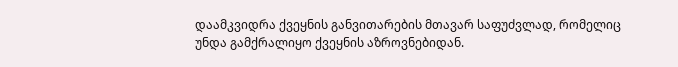დაამკვიდრა ქვეყნის განვითარების მთავარ საფუძვლად, რომელიც უნდა გამქრალიყო ქვეყნის აზროვნებიდან.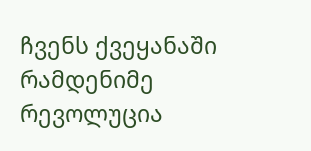ჩვენს ქვეყანაში რამდენიმე რევოლუცია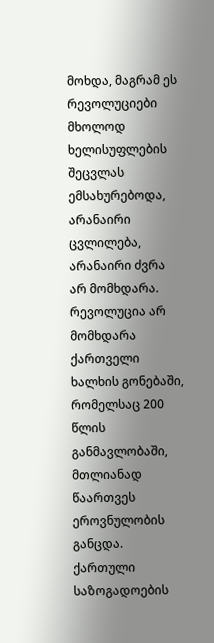მოხდა, მაგრამ ეს რევოლუციები მხოლოდ ხელისუფლების შეცვლას ემსახურებოდა, არანაირი ცვლილება, არანაირი ძვრა არ მომხდარა. რევოლუცია არ მომხდარა ქართველი ხალხის გონებაში, რომელსაც 200 წლის განმავლობაში, მთლიანად წაართვეს ეროვნულობის განცდა.
ქართული საზოგადოების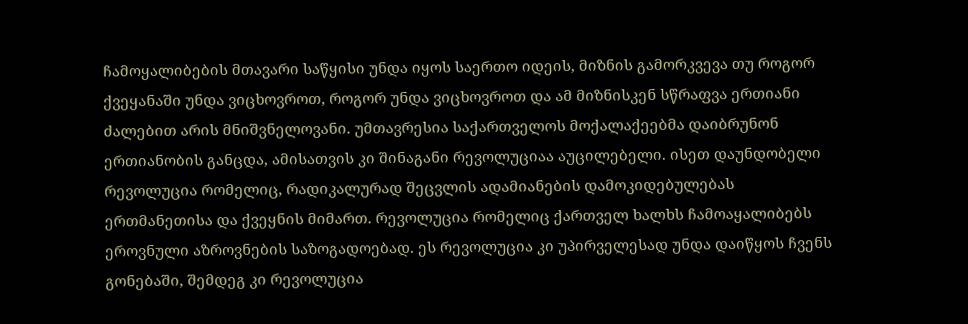ჩამოყალიბების მთავარი საწყისი უნდა იყოს საერთო იდეის, მიზნის გამორკვევა თუ როგორ ქვეყანაში უნდა ვიცხოვროთ, როგორ უნდა ვიცხოვროთ და ამ მიზნისკენ სწრაფვა ერთიანი ძალებით არის მნიშვნელოვანი. უმთავრესია საქართველოს მოქალაქეებმა დაიბრუნონ ერთიანობის განცდა, ამისათვის კი შინაგანი რევოლუციაა აუცილებელი. ისეთ დაუნდობელი რევოლუცია რომელიც, რადიკალურად შეცვლის ადამიანების დამოკიდებულებას ერთმანეთისა და ქვეყნის მიმართ. რევოლუცია რომელიც ქართველ ხალხს ჩამოაყალიბებს ეროვნული აზროვნების საზოგადოებად. ეს რევოლუცია კი უპირველესად უნდა დაიწყოს ჩვენს გონებაში, შემდეგ კი რევოლუცია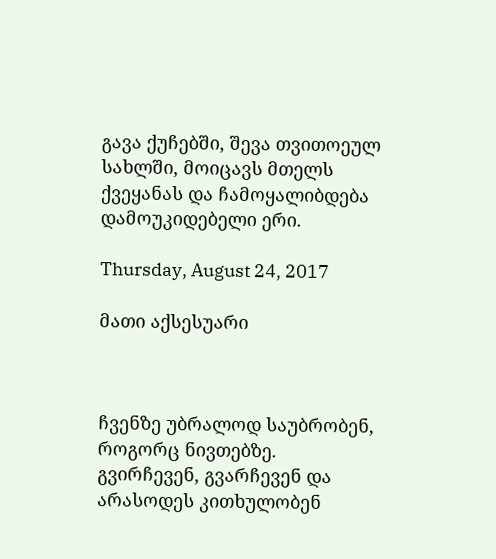გავა ქუჩებში, შევა თვითოეულ სახლში, მოიცავს მთელს ქვეყანას და ჩამოყალიბდება დამოუკიდებელი ერი.

Thursday, August 24, 2017

მათი აქსესუარი



ჩვენზე უბრალოდ საუბრობენ, როგორც ნივთებზე. გვირჩევენ, გვარჩევენ და არასოდეს კითხულობენ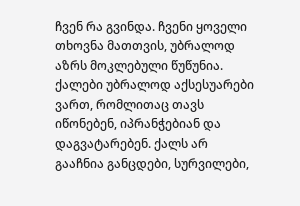ჩვენ რა გვინდა. ჩვენი ყოველი თხოვნა მათთვის, უბრალოდ აზრს მოკლებული წუწუნია.
ქალები უბრალოდ აქსესუარები ვართ, რომლითაც თავს იწონებენ, იპრანჭებიან და დაგვატარებენ. ქალს არ გააჩნია განცდები, სურვილები,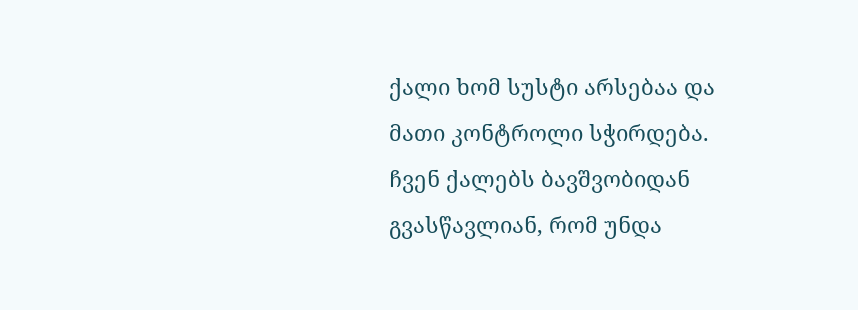ქალი ხომ სუსტი არსებაა და მათი კონტროლი სჭირდება.
ჩვენ ქალებს ბავშვობიდან გვასწავლიან, რომ უნდა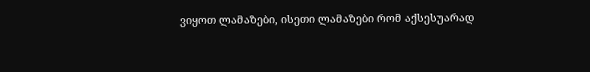ვიყოთ ლამაზები, ისეთი ლამაზები რომ აქსესუარად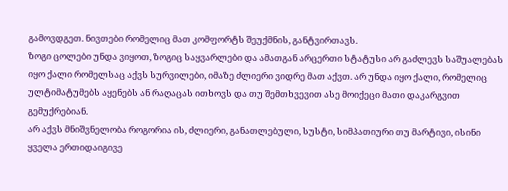გამოვდგეთ. ნივთები რომელიც მათ კომფორტს შეუქმნის, განტვირთავს.
ზოგი ცოლები უნდა ვიყოთ, ზოგიც საყვარლები და ამათგან არცერთი სტატუსი არ გაძლევს საშუალებას იყო ქალი რომელსაც აქვს სურვილები, იმაზე ძლიერი ვიდრე მათ აქვთ. არ უნდა იყო ქალი, რომელიც ულტიმატუმებს აყენებს ან რაღაცას ითხოვს და თუ შემთხვევით ასე მოიქეცი მათი დაკარგვით გემუქრებიან.
არ აქვს მნიშვნელობა როგორია ის, ძლიერი, განათლებული, სუსტი, სიმპათიური თუ მარტივი, ისინი ყველა ერთიდაიგივე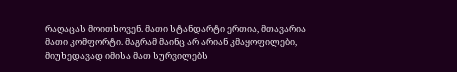რაღაცას მოითხოვენ. მათი სტანდარტი ერთია, მთავარია მათი კომფორტი. მაგრამ მაინც არ არიან კმაყოფილები, მიუხედავად იმისა მათ სურვილებს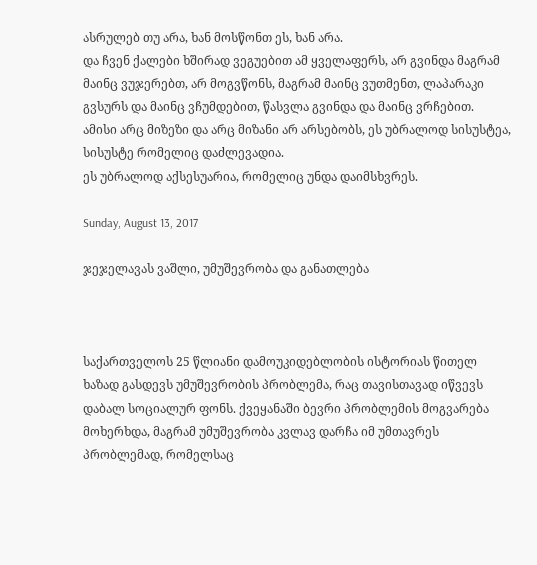ასრულებ თუ არა, ხან მოსწონთ ეს, ხან არა.
და ჩვენ ქალები ხშირად ვეგუებით ამ ყველაფერს, არ გვინდა მაგრამ მაინც ვუჯერებთ, არ მოგვწონს, მაგრამ მაინც ვუთმენთ, ლაპარაკი გვსურს და მაინც ვჩუმდებით, წასვლა გვინდა და მაინც ვრჩებით.
ამისი არც მიზეზი და არც მიზანი არ არსებობს, ეს უბრალოდ სისუსტეა, სისუსტე რომელიც დაძლევადია.
ეს უბრალოდ აქსესუარია, რომელიც უნდა დაიმსხვრეს.

Sunday, August 13, 2017

ჯეჯელავას ვაშლი, უმუშევრობა და განათლება



საქართველოს 25 წლიანი დამოუკიდებლობის ისტორიას წითელ ხაზად გასდევს უმუშევრობის პრობლემა, რაც თავისთავად იწვევს დაბალ სოციალურ ფონს. ქვეყანაში ბევრი პრობლემის მოგვარება მოხერხდა, მაგრამ უმუშევრობა კვლავ დარჩა იმ უმთავრეს პრობლემად, რომელსაც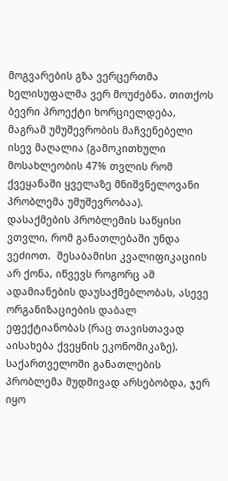მოგვარების გზა ვერცერთმა ხელისუფალმა ვერ მოუძებნა. თითქოს ბევრი პროექტი ხორციელდება, მაგრამ უმუშევრობის მაჩვენებელი ისევ მაღალია (გამოკითხული მოსახლეობის 47% თვლის რომ ქვეყანაში ყველაზე მნიშვნელოვანი პრობლემა უმუშევრობაა).
დასაქმების პრობლემის საწყისი ვთვლი, რომ განათლებაში უნდა ვეძიოთ.  შესაბამისი კვალიფიკაციის არ ქონა, იწვევს როგორც ამ ადამიანების დაუსაქმებლობას, ასევე ორგანიზაციების დაბალ ეფექტიანობას (რაც თავისთავად აისახება ქვეყნის ეკონომიკაზე).
საქართველოში განათლების პრობლემა მუდმივად არსებობდა, ჯერ იყო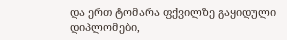და ერთ ტომარა ფქვილზე გაყიდული დიპლომები,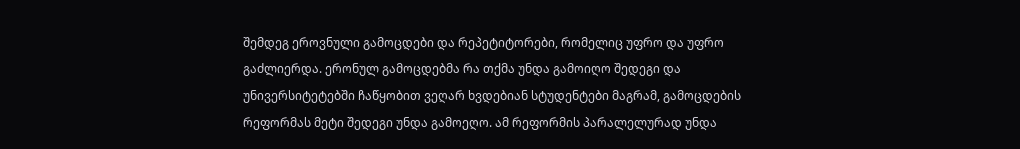შემდეგ ეროვნული გამოცდები და რეპეტიტორები, რომელიც უფრო და უფრო გაძლიერდა. ერონულ გამოცდებმა რა თქმა უნდა გამოიღო შედეგი და უნივერსიტეტებში ჩაწყობით ვეღარ ხვდებიან სტუდენტები მაგრამ, გამოცდების რეფორმას მეტი შედეგი უნდა გამოეღო. ამ რეფორმის პარალელურად უნდა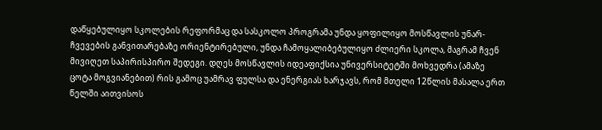დაწყებულიყო სკოლების რეფორმაც და სასკოლო პროგრამა უნდა ყოფილიყო მოსწავლის უნარ-ჩვევების განვითარებაზე ორიენტირებული, უნდა ჩამოყალიბებულიყო ძლიერი სკოლა, მაგრამ ჩვენ მივიღეთ საპირისპირო შედეგი. დღეს მოსწავლის იდეაფიქსია უნივერსიტეტში მოხვედრა (ამაზე ცოტა მოგვიანებით) რის გამოც უამრავ ფულსა და ენერგიას ხარჯავს, რომ მთელი 12წლის მასალა ერთ წელში აითვისოს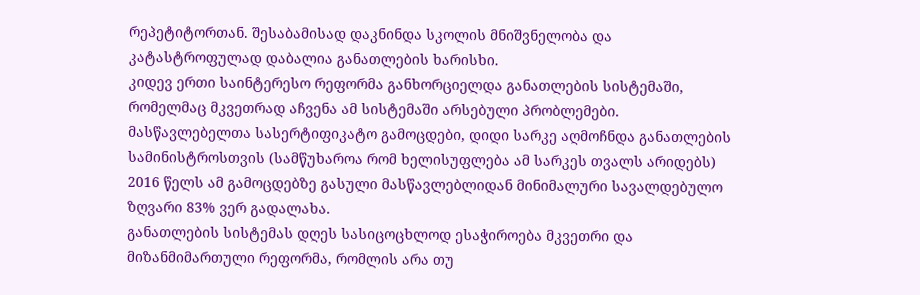რეპეტიტორთან. შესაბამისად დაკნინდა სკოლის მნიშვნელობა და კატასტროფულად დაბალია განათლების ხარისხი.
კიდევ ერთი საინტერესო რეფორმა განხორციელდა განათლების სისტემაში, რომელმაც მკვეთრად აჩვენა ამ სისტემაში არსებული პრობლემები. მასწავლებელთა სასერტიფიკატო გამოცდები, დიდი სარკე აღმოჩნდა განათლების სამინისტროსთვის (სამწუხაროა რომ ხელისუფლება ამ სარკეს თვალს არიდებს) 2016 წელს ამ გამოცდებზე გასული მასწავლებლიდან მინიმალური სავალდებულო ზღვარი 83% ვერ გადალახა.
განათლების სისტემას დღეს სასიცოცხლოდ ესაჭიროება მკვეთრი და მიზანმიმართული რეფორმა, რომლის არა თუ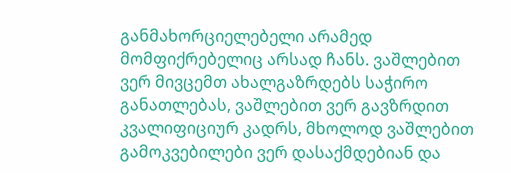განმახორციელებელი არამედ მომფიქრებელიც არსად ჩანს. ვაშლებით ვერ მივცემთ ახალგაზრდებს საჭირო განათლებას, ვაშლებით ვერ გავზრდით კვალიფიციურ კადრს, მხოლოდ ვაშლებით გამოკვებილები ვერ დასაქმდებიან და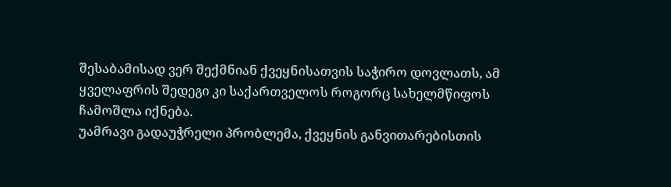შესაბამისად ვერ შექმნიან ქვეყნისათვის საჭირო დოვლათს, ამ ყველაფრის შედეგი კი საქართველოს როგორც სახელმწიფოს ჩამოშლა იქნება.
უამრავი გადაუჭრელი პრობლემა, ქვეყნის განვითარებისთის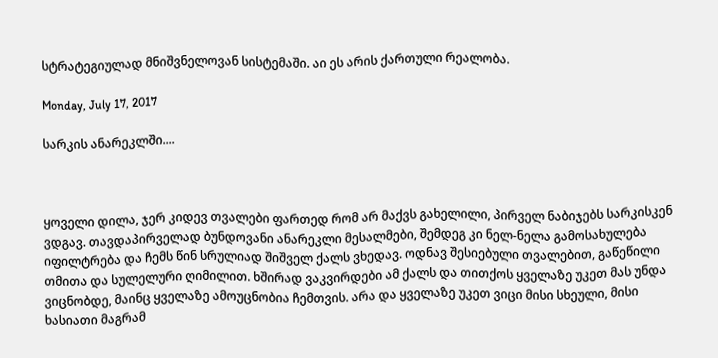სტრატეგიულად მნიშვნელოვან სისტემაში. აი ეს არის ქართული რეალობა.

Monday, July 17, 2017

სარკის ანარეკლში....



ყოველი დილა, ჯერ კიდევ თვალები ფართედ რომ არ მაქვს გახელილი, პირველ ნაბიჯებს სარკისკენ ვდგავ. თავდაპირველად ბუნდოვანი ანარეკლი მესალმები, შემდეგ კი ნელ-ნელა გამოსახულება იფილტრება და ჩემს წინ სრულიად შიშველ ქალს ვხედავ. ოდნავ შესიებული თვალებით, გაწეწილი თმითა და სულელური ღიმილით. ხშირად ვაკვირდები ამ ქალს და თითქოს ყველაზე უკეთ მას უნდა ვიცნობდე, მაინც ყველაზე ამოუცნობია ჩემთვის. არა და ყველაზე უკეთ ვიცი მისი სხეული, მისი ხასიათი მაგრამ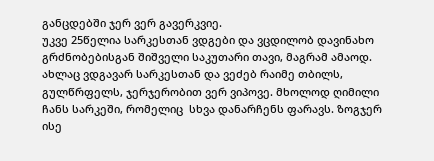განცდებში ჯერ ვერ გავერკვიე.
უკვე 25წელია სარკესთან ვდგები და ვცდილობ დავინახო გრძნობებისგან შიშველი საკუთარი თავი, მაგრამ ამაოდ. ახლაც ვდგავარ სარკესთან და ვეძებ რაიმე თბილს, გულწრფელს, ჯერჯერობით ვერ ვიპოვე. მხოლოდ ღიმილი ჩანს სარკეში, რომელიც  სხვა დანარჩენს ფარავს. ზოგჯერ ისე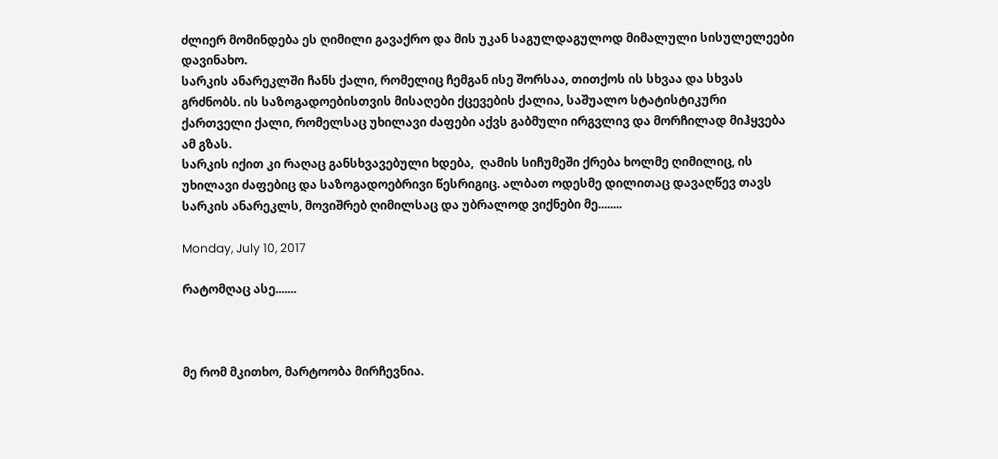ძლიერ მომინდება ეს ღიმილი გავაქრო და მის უკან საგულდაგულოდ მიმალული სისულელეები დავინახო.
სარკის ანარეკლში ჩანს ქალი, რომელიც ჩემგან ისე შორსაა, თითქოს ის სხვაა და სხვას გრძნობს. ის საზოგადოებისთვის მისაღები ქცევების ქალია, საშუალო სტატისტიკური ქართველი ქალი, რომელსაც უხილავი ძაფები აქვს გაბმული ირგვლივ და მორჩილად მიჰყვება ამ გზას.
სარკის იქით კი რაღაც განსხვავებული ხდება,  ღამის სიჩუმეში ქრება ხოლმე ღიმილიც, ის უხილავი ძაფებიც და საზოგადოებრივი წესრიგიც. ალბათ ოდესმე დილითაც დავაღწევ თავს სარკის ანარეკლს, მოვიშრებ ღიმილსაც და უბრალოდ ვიქნები მე........

Monday, July 10, 2017

რატომღაც ასე.......



მე რომ მკითხო, მარტოობა მირჩევნია.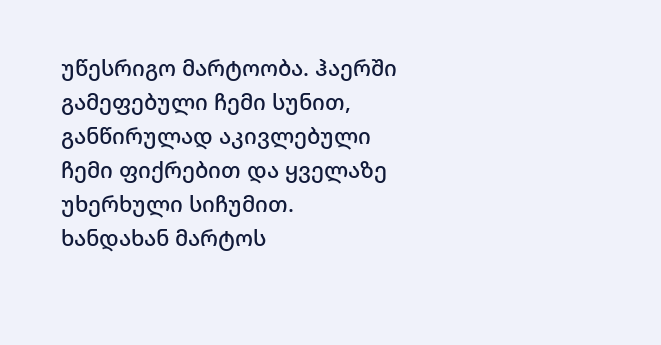უწესრიგო მარტოობა. ჰაერში გამეფებული ჩემი სუნით, განწირულად აკივლებული ჩემი ფიქრებით და ყველაზე უხერხული სიჩუმით.
ხანდახან მარტოს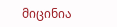მიცინია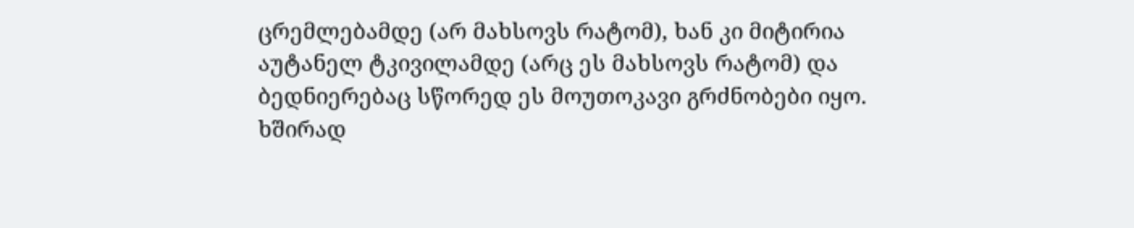ცრემლებამდე (არ მახსოვს რატომ), ხან კი მიტირია აუტანელ ტკივილამდე (არც ეს მახსოვს რატომ) და ბედნიერებაც სწორედ ეს მოუთოკავი გრძნობები იყო.
ხშირად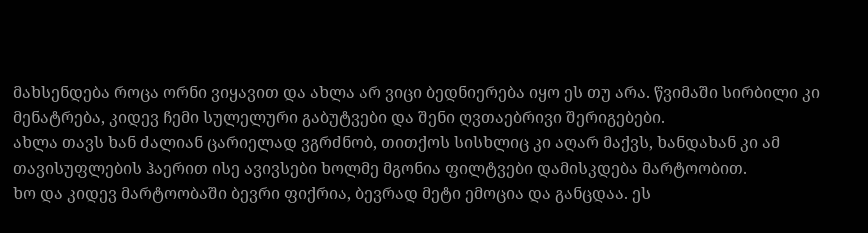მახსენდება როცა ორნი ვიყავით და ახლა არ ვიცი ბედნიერება იყო ეს თუ არა. წვიმაში სირბილი კი მენატრება, კიდევ ჩემი სულელური გაბუტვები და შენი ღვთაებრივი შერიგებები.
ახლა თავს ხან ძალიან ცარიელად ვგრძნობ, თითქოს სისხლიც კი აღარ მაქვს, ხანდახან კი ამ თავისუფლების ჰაერით ისე ავივსები ხოლმე მგონია ფილტვები დამისკდება მარტოობით.
ხო და კიდევ მარტოობაში ბევრი ფიქრია, ბევრად მეტი ემოცია და განცდაა. ეს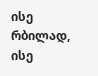ისე რბილად, ისე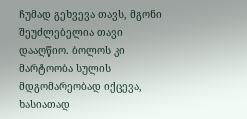ჩუმად გეხვევა თავს, მგონი შეუძლებელია თავი დააღწიო. ბოლოს კი მარტოობა სულის მდგომარეობად იქცევა, ხასიათად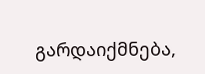გარდაიქმნება,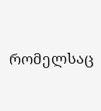რომელსაც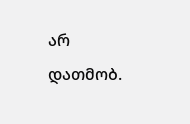არ დათმობ.